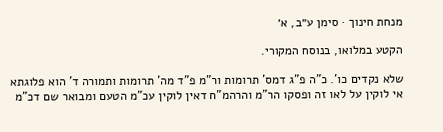מנחת חינוך · סימן ע״ב, א׳

הקטע במלואו, בנוסח המקורי.

שלא נקדים כו'. כ"ה פ"ג דמס' תרומות ור"מ פ"ד מה' תרומות ותמורה ד' הוא פלוגתא אי לוקין על לאו זה ופסקו הר"מ והרהמ"ח דאין לוקין עכ"מ הטעם ומבואר שם דכ"מ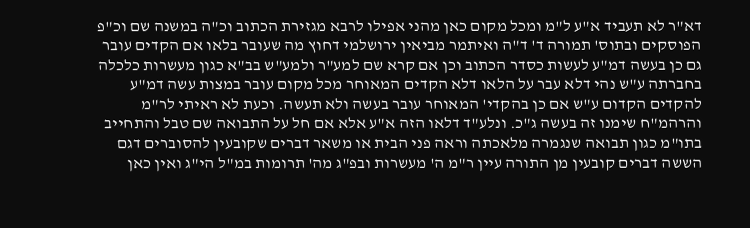דא"ר לא תעביד א"ע ל"מ ומכל מקום כאן מהני אפילו לרבא מגזירת הכתוב וכ"ה במשנה שם וכ"פ הפוסקים ובתוס' תמורה ד' ד"ה ואיתמר מביאין ירושלמי דחוץ מה שעובר בלאו אם הקדים עובר גם כן בעשה דמ"ע לעשות כסדר הכתוב וכן אם קרא שם למע"ר ולמע"ש בב"א כגון מעשרות כלכלה בחברתה ע"ש נהי דלא עבר על הלאו דלא הקדים המאוחר מכל מקום עובר במצות עשה דמ"ע להקדים הקדום ע"ש אם כן בהקדי' המאוחר עובר בעשה ולא תעשה. וכעת לא ראיתי לר"מ והרהמ"ח שימנו זה בעשה ג"כ. ונלע"ד דלאו הזה א"ע אלא אם חל על התבואה שם טבל והתחייב בתו"מ כגון תבואה שנגמרה מלאכתה וראה פני הבית או משאר דברים שקובעין להסוברים דגם הששה דברים קובעין מן התורה עיין ר"מ ה' מעשרות ובפ"ג מה' תרומות במ"ל הי"ג ואין כאן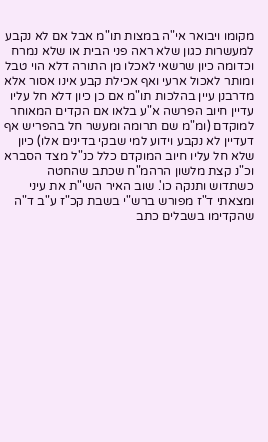מקומו ויבואר אי"ה במצות תו"מ אבל אם לא נקבע למעשרות כגון שלא ראה פני הבית או שלא נמרח וכדומה כיון שרשאי לאכלו מן התורה דלא הוי טבל ומותר לאכול ארעי ואף אכילת קבע אינו אסור אלא מדרבנן עיין בהלכות תו"מ אם כן כיון דלא חל עליו עדיין חיוב הפרשה א"ע בלאו אם הקדים המאוחר למוקדם (ומ"מ שם תרומה ומעשר חל בהפריש אף דעדיין לא נקבע וידוע למי שבקי בדינים אלו) כיון שלא חל עליו חיוב המוקדם כלל כנ"ל מצד הסברא וכ"נ קצת מלשון הרהמ"ח שכתב שהחטה כשתדוש ותנקה כו'. שוב האיר השי"ת את עיני ומצאתי ד"ז מפורש ברש"י בשבת קכ"ז ע"ב ד"ה שהקדימו בשבלים כתב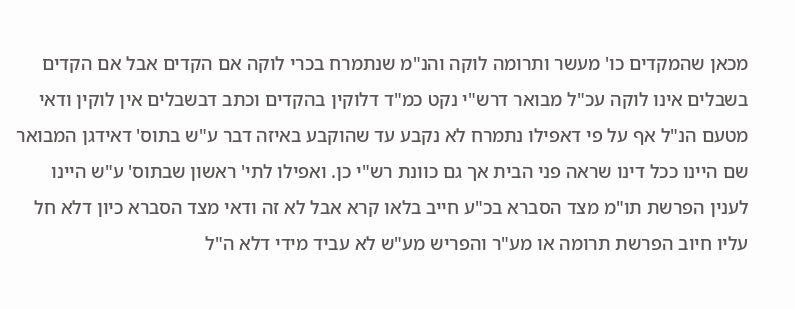מכאן שהמקדים כו' מעשר ותרומה לוקה והנ"מ שנתמרח בכרי לוקה אם הקדים אבל אם הקדים בשבלים אינו לוקה עכ"ל מבואר דרש"י נקט כמ"ד דלוקין בהקדים וכתב דבשבלים אין לוקין ודאי מטעם הנ"ל אף על פי דאפילו נתמרח לא נקבע עד שהוקבע באיזה דבר ע"ש בתוס' דאידגן המבואר שם היינו ככל דינו שראה פני הבית אך גם כוונת רש"י כן. ואפילו לתי' ראשון שבתוס' ע"ש היינו לענין הפרשת תו"מ מצד הסברא בכ"ע חייב בלאו קרא אבל לא זה ודאי מצד הסברא כיון דלא חל עליו חיוב הפרשת תרומה או מע"ר והפריש מע"ש לא עביד מידי דלא ה"ל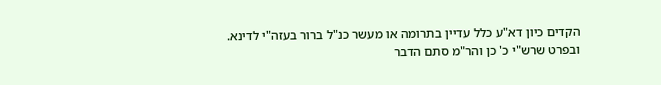הקדים כיון דא"ע כלל עדיין בתרומה או מעשר כנ"ל ברור בעזה"י לדינא. ובפרט שרש"י כ' כן והר"מ סתם הדבר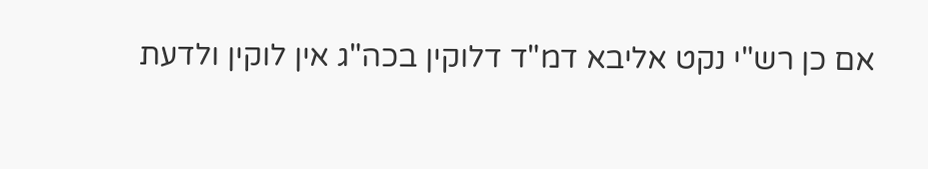אם כן רש"י נקט אליבא דמ"ד דלוקין בכה"ג אין לוקין ולדעת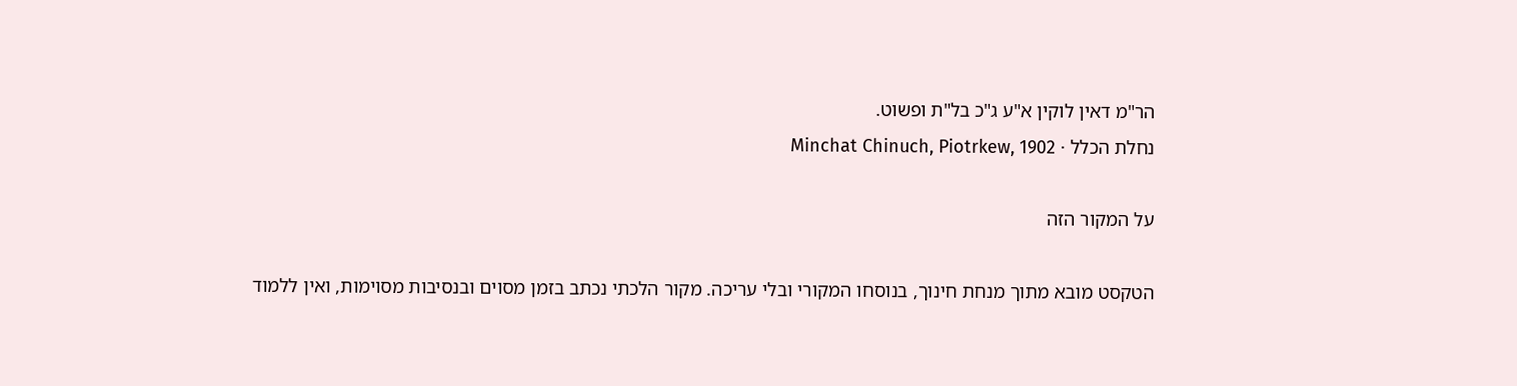הר"מ דאין לוקין א"ע ג"כ בל"ת ופשוט.
נחלת הכלל · Minchat Chinuch, Piotrkew, 1902

על המקור הזה

הטקסט מובא מתוך מנחת חינוך, בנוסחו המקורי ובלי עריכה. מקור הלכתי נכתב בזמן מסוים ובנסיבות מסוימות, ואין ללמוד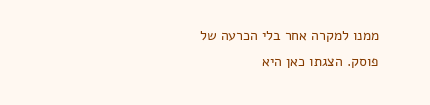ממנו למקרה אחר בלי הכרעה של פוסק. הצגתו כאן היא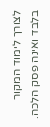לצורך לימוד המקור בלבד ואינה פסק הלכה.